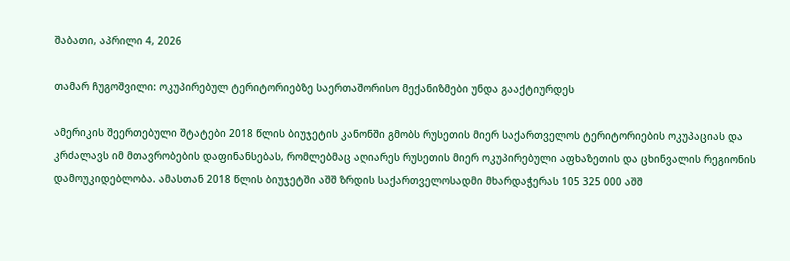შაბათი, აპრილი 4, 2026

თამარ ჩუგოშვილი: ოკუპირებულ ტერიტორიებზე საერთაშორისო მექანიზმები უნდა გააქტიურდეს

ამერიკის შეერთებული შტატები 2018 წლის ბიუჯეტის კანონში გმობს რუსეთის მიერ საქართველოს ტერიტორიების ოკუპაციას და კრძალავს იმ მთავრობების დაფინანსებას, რომლებმაც აღიარეს რუსეთის მიერ ოკუპირებული აფხაზეთის და ცხინვალის რეგიონის დამოუკიდებლობა. ამასთან 2018 წლის ბიუჯეტში აშშ ზრდის საქართველოსადმი მხარდაჭერას 105 325 000 აშშ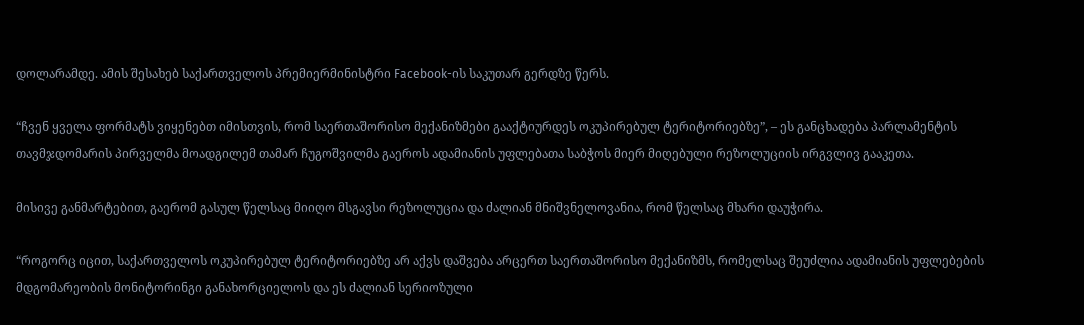დოლარამდე. ამის შესახებ საქართველოს პრემიერმინისტრი Facebook-ის საკუთარ გერდზე წერს.

“ჩვენ ყველა ფორმატს ვიყენებთ იმისთვის, რომ საერთაშორისო მექანიზმები გააქტიურდეს ოკუპირებულ ტერიტორიებზე”, – ეს განცხადება პარლამენტის თავმჯდომარის პირველმა მოადგილემ თამარ ჩუგოშვილმა გაეროს ადამიანის უფლებათა საბჭოს მიერ მიღებული რეზოლუციის ირგვლივ გააკეთა.

მისივე განმარტებით, გაერომ გასულ წელსაც მიიღო მსგავსი რეზოლუცია და ძალიან მნიშვნელოვანია, რომ წელსაც მხარი დაუჭირა.

“როგორც იცით, საქართველოს ოკუპირებულ ტერიტორიებზე არ აქვს დაშვება არცერთ საერთაშორისო მექანიზმს, რომელსაც შეუძლია ადამიანის უფლებების მდგომარეობის მონიტორინგი განახორციელოს და ეს ძალიან სერიოზული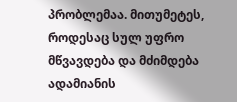პრობლემაა. მითუმეტეს, როდესაც სულ უფრო მწვავდება და მძიმდება ადამიანის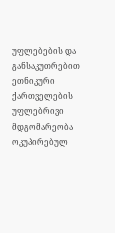უფლებების და განსაკუთრებით ეთნიკური ქართველების უფლებრივი მდგომარეობა ოკუპირებულ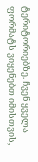ტერიტორიებზე. ჩვენ ყველა ფორმატს ვიყენებთ იმისთვის,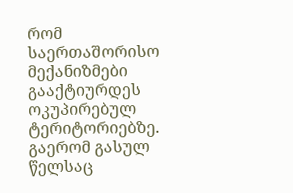რომ საერთაშორისო მექანიზმები გააქტიურდეს ოკუპირებულ ტერიტორიებზე. გაერომ გასულ წელსაც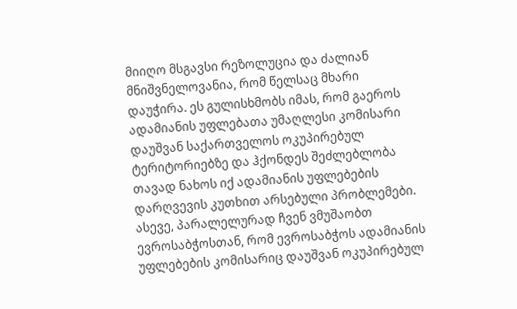მიიღო მსგავსი რეზოლუცია და ძალიან მნიშვნელოვანია, რომ წელსაც მხარი დაუჭირა. ეს გულისხმობს იმას, რომ გაეროს ადამიანის უფლებათა უმაღლესი კომისარი დაუშვან საქართველოს ოკუპირებულ ტერიტორიებზე და ჰქონდეს შეძლებლობა თავად ნახოს იქ ადამიანის უფლებების დარღვევის კუთხით არსებული პრობლემები. ასევე, პარალელურად ჩვენ ვმუშაობთ ევროსაბჭოსთან, რომ ევროსაბჭოს ადამიანის უფლებების კომისარიც დაუშვან ოკუპირებულ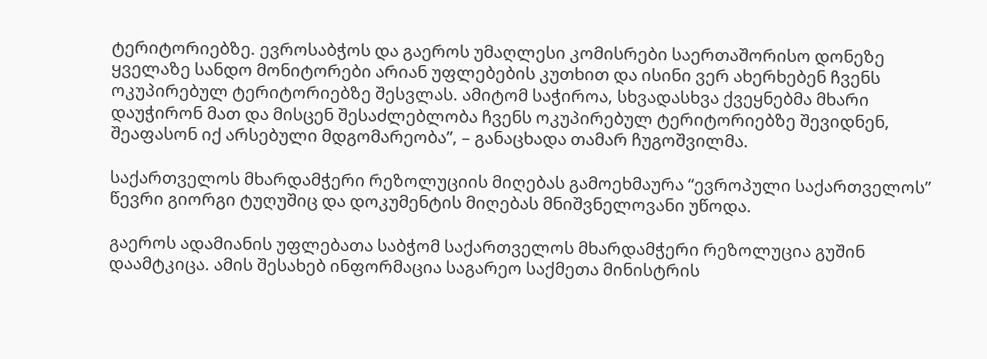ტერიტორიებზე. ევროსაბჭოს და გაეროს უმაღლესი კომისრები საერთაშორისო დონეზე ყველაზე სანდო მონიტორები არიან უფლებების კუთხით და ისინი ვერ ახერხებენ ჩვენს ოკუპირებულ ტერიტორიებზე შესვლას. ამიტომ საჭიროა, სხვადასხვა ქვეყნებმა მხარი დაუჭირონ მათ და მისცენ შესაძლებლობა ჩვენს ოკუპირებულ ტერიტორიებზე შევიდნენ, შეაფასონ იქ არსებული მდგომარეობა”, – განაცხადა თამარ ჩუგოშვილმა.

საქართველოს მხარდამჭერი რეზოლუციის მიღებას გამოეხმაურა “ევროპული საქართველოს” წევრი გიორგი ტუღუშიც და დოკუმენტის მიღებას მნიშვნელოვანი უწოდა.

გაეროს ადამიანის უფლებათა საბჭომ საქართველოს მხარდამჭერი რეზოლუცია გუშინ დაამტკიცა. ამის შესახებ ინფორმაცია საგარეო საქმეთა მინისტრის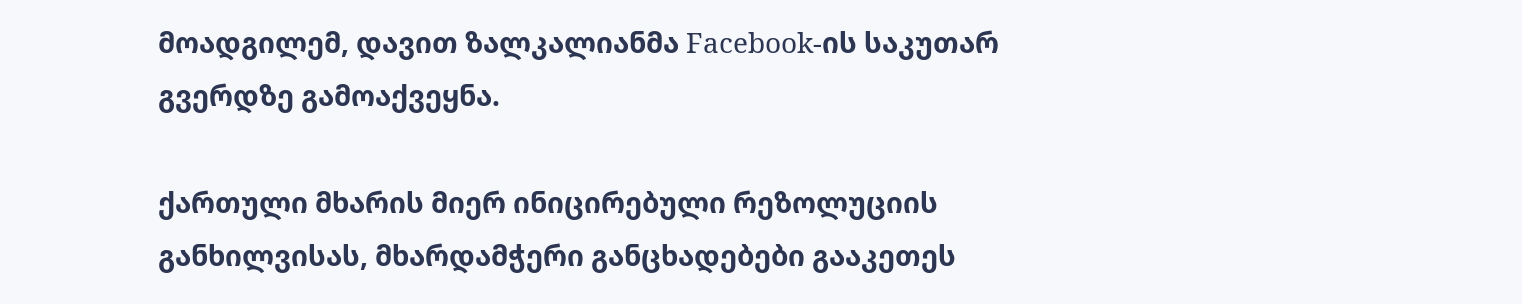მოადგილემ, დავით ზალკალიანმა Facebook-ის საკუთარ გვერდზე გამოაქვეყნა.

ქართული მხარის მიერ ინიცირებული რეზოლუციის განხილვისას, მხარდამჭერი განცხადებები გააკეთეს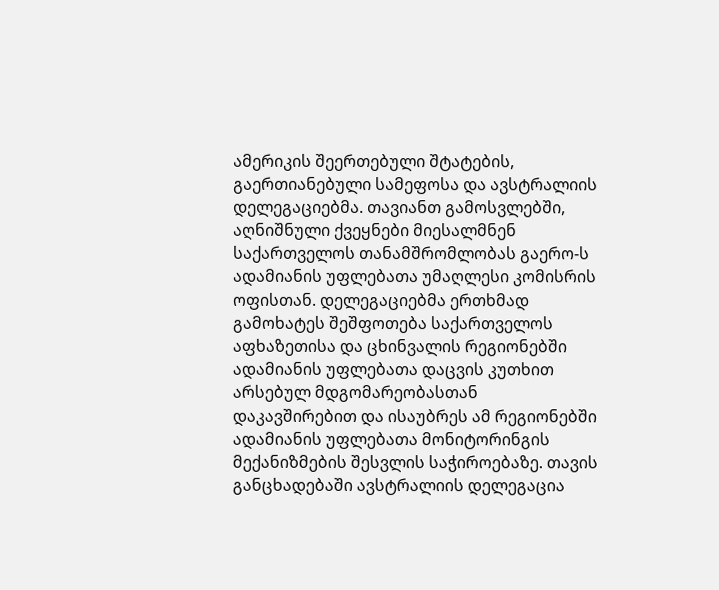ამერიკის შეერთებული შტატების, გაერთიანებული სამეფოსა და ავსტრალიის დელეგაციებმა. თავიანთ გამოსვლებში, აღნიშნული ქვეყნები მიესალმნენ საქართველოს თანამშრომლობას გაერო-ს ადამიანის უფლებათა უმაღლესი კომისრის ოფისთან. დელეგაციებმა ერთხმად გამოხატეს შეშფოთება საქართველოს აფხაზეთისა და ცხინვალის რეგიონებში ადამიანის უფლებათა დაცვის კუთხით არსებულ მდგომარეობასთან დაკავშირებით და ისაუბრეს ამ რეგიონებში ადამიანის უფლებათა მონიტორინგის მექანიზმების შესვლის საჭიროებაზე. თავის განცხადებაში ავსტრალიის დელეგაცია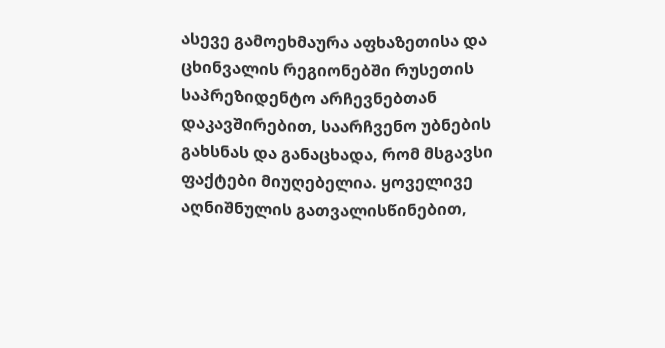ასევე გამოეხმაურა აფხაზეთისა და ცხინვალის რეგიონებში რუსეთის საპრეზიდენტო არჩევნებთან დაკავშირებით, საარჩვენო უბნების გახსნას და განაცხადა, რომ მსგავსი ფაქტები მიუღებელია. ყოველივე აღნიშნულის გათვალისწინებით,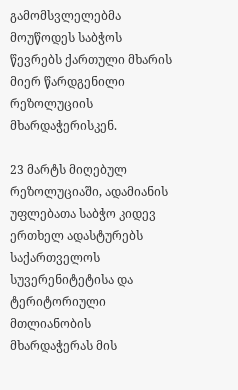გამომსვლელებმა მოუწოდეს საბჭოს წევრებს ქართული მხარის მიერ წარდგენილი რეზოლუციის მხარდაჭერისკენ.

23 მარტს მიღებულ რეზოლუციაში, ადამიანის უფლებათა საბჭო კიდევ ერთხელ ადასტურებს საქართველოს სუვერენიტეტისა და ტერიტორიული მთლიანობის მხარდაჭერას მის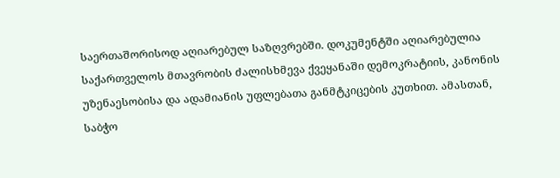საერთაშორისოდ აღიარებულ საზღვრებში. დოკუმენტში აღიარებულია საქართველოს მთავრობის ძალისხმევა ქვეყანაში დემოკრატიის, კანონის უზენაესობისა და ადამიანის უფლებათა განმტკიცების კუთხით. ამასთან, საბჭო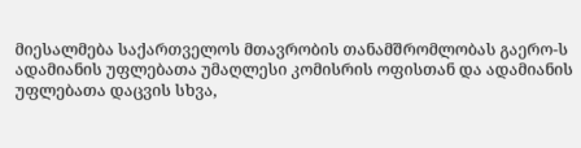მიესალმება საქართველოს მთავრობის თანამშრომლობას გაერო-ს ადამიანის უფლებათა უმაღლესი კომისრის ოფისთან და ადამიანის უფლებათა დაცვის სხვა,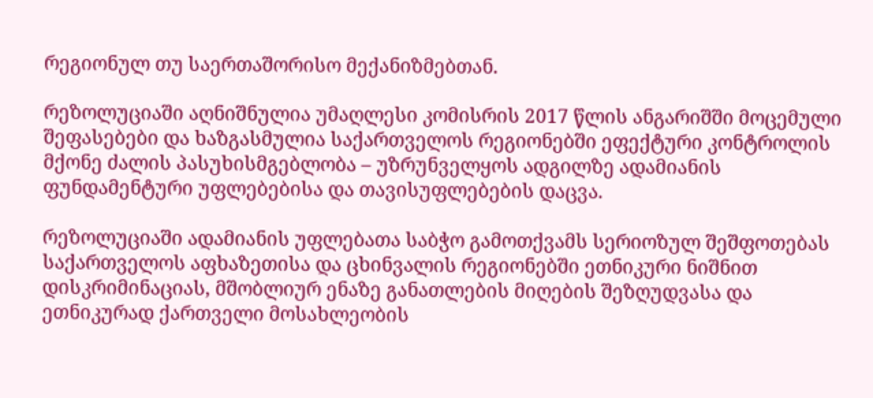რეგიონულ თუ საერთაშორისო მექანიზმებთან.

რეზოლუციაში აღნიშნულია უმაღლესი კომისრის 2017 წლის ანგარიშში მოცემული შეფასებები და ხაზგასმულია საქართველოს რეგიონებში ეფექტური კონტროლის მქონე ძალის პასუხისმგებლობა – უზრუნველყოს ადგილზე ადამიანის ფუნდამენტური უფლებებისა და თავისუფლებების დაცვა.

რეზოლუციაში ადამიანის უფლებათა საბჭო გამოთქვამს სერიოზულ შეშფოთებას საქართველოს აფხაზეთისა და ცხინვალის რეგიონებში ეთნიკური ნიშნით დისკრიმინაციას, მშობლიურ ენაზე განათლების მიღების შეზღუდვასა და ეთნიკურად ქართველი მოსახლეობის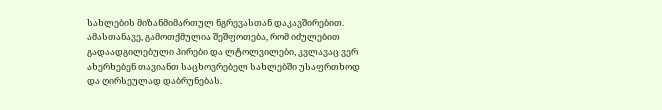სახლების მიზანმიმართულ ნგრევასთან დაკავშირებით. ამასთანავე, გამოთქმულია შეშფოთება, რომ იძულებით გადაადგილებული პირები და ლტოლვილები, კვლავაც ვერ ახერხებენ თავიანთ საცხოვრებელ სახლებში უსაფრთხოდ და ღირსეულად დაბრუნებას.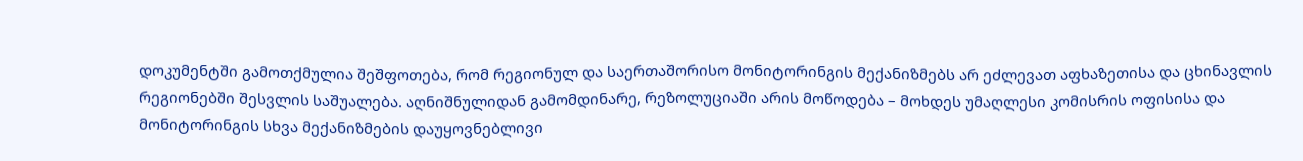დოკუმენტში გამოთქმულია შეშფოთება, რომ რეგიონულ და საერთაშორისო მონიტორინგის მექანიზმებს არ ეძლევათ აფხაზეთისა და ცხინავლის რეგიონებში შესვლის საშუალება. აღნიშნულიდან გამომდინარე, რეზოლუციაში არის მოწოდება – მოხდეს უმაღლესი კომისრის ოფისისა და მონიტორინგის სხვა მექანიზმების დაუყოვნებლივი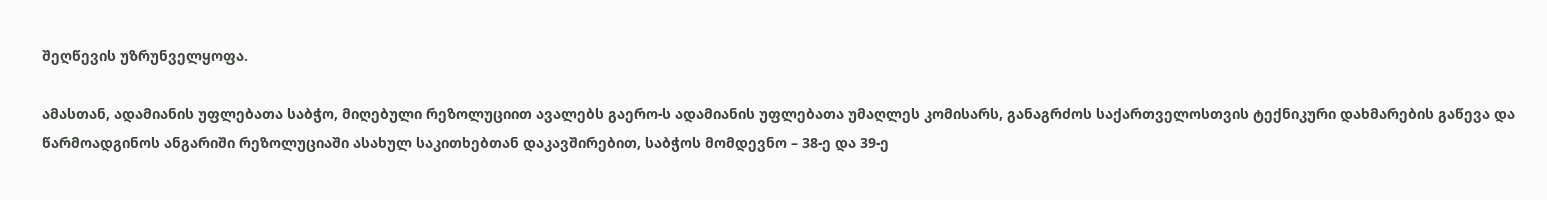შეღწევის უზრუნველყოფა.

ამასთან, ადამიანის უფლებათა საბჭო, მიღებული რეზოლუციით ავალებს გაერო-ს ადამიანის უფლებათა უმაღლეს კომისარს, განაგრძოს საქართველოსთვის ტექნიკური დახმარების გაწევა და წარმოადგინოს ანგარიში რეზოლუციაში ასახულ საკითხებთან დაკავშირებით, საბჭოს მომდევნო – 38-ე და 39-ე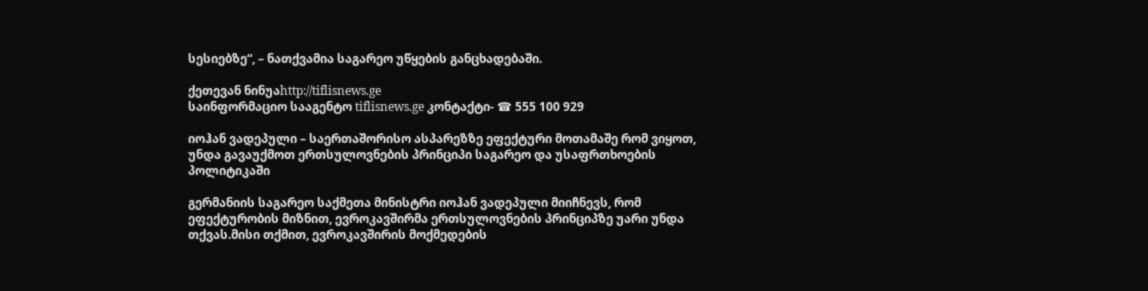სესიებზე“, – ნათქვამია საგარეო უწყების განცხადებაში.

ქეთევან ნინუაhttp://tiflisnews.ge
საინფორმაციო სააგენტო tiflisnews.ge კონტაქტი- ☎ 555 100 929

იოჰან ვადეპული – საერთაშორისო ასპარეზზე ეფექტური მოთამაშე რომ ვიყოთ, უნდა გავაუქმოთ ერთსულოვნების პრინციპი საგარეო და უსაფრთხოების პოლიტიკაში

გერმანიის საგარეო საქმეთა მინისტრი იოჰან ვადეპული მიიჩნევს, რომ ეფექტურობის მიზნით, ევროკავშირმა ერთსულოვნების პრინციპზე უარი უნდა თქვას.მისი თქმით, ევროკავშირის მოქმედების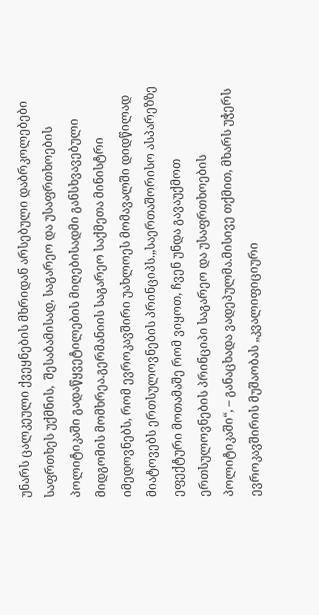უნარს ცალკეული ქვეყნების მხრიდან არსებული დაბრკოლებები საფრთხეს უქმნის,  შესაბამისად, საგარეო და უსაფრთხოების პოლიტიკაში გადაწყვეტილების მიღებისადმი განსხვავებული მიდგომის მომხრეა.გერმანიის საგარეო საქმეთა მინისტრი იმედოვნებს, რომ ევროკავშირი უახლოეს მომავალში დიდწილად მიატოვებს ერთსულოვნების პრინციპს.„საერთაშორისო ასპარეზზე ეფექტური მოთამაშე რომ ვიყოთ, ჩვენ უნდა გავაუქმოთ ერთსულოვნების პრინციპი საგარეო და უსაფრთხოების პოლიტიკაში“, – განაცხადა ვადეპულმა.მისივე თქმით, მხარს უჭერს ევროკავშირის მუშაობას „კვალიფიციური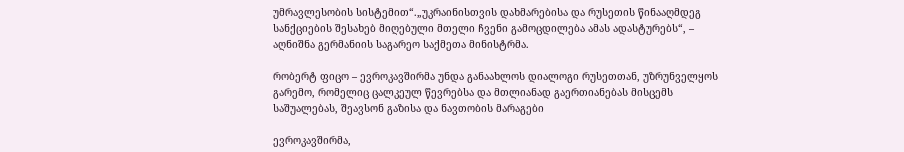უმრავლესობის სისტემით“.„უკრაინისთვის დახმარებისა და რუსეთის წინააღმდეგ სანქციების შესახებ მიღებული მთელი ჩვენი გამოცდილება ამას ადასტურებს“, – აღნიშნა გერმანიის საგარეო საქმეთა მინისტრმა.

რობერტ ფიცო – ევროკავშირმა უნდა განაახლოს დიალოგი რუსეთთან, უზრუნველყოს გარემო, რომელიც ცალკეულ წევრებსა და მთლიანად გაერთიანებას მისცემს საშუალებას, შეავსონ გაზისა და ნავთობის მარაგები

ევროკავშირმა,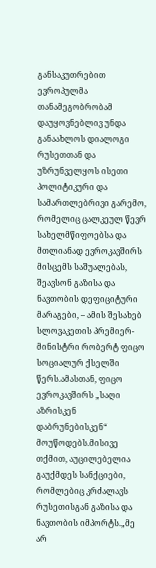განსაკუთრებით ევროპულმა თანამეგობრობამ დაუყოვნებლივ უნდა განაახლოს დიალოგი რუსეთთან და უზრუნველყოს ისეთი პოლიტიკური და სამართლებრივი გარემო, რომელიც ცალკეულ წევრ სახელმწიფოებსა და მთლიანად ევროკავშირს მისცემს საშუალებას, შეავსონ გაზისა და ნავთობის დეფიციტური მარაგები, – ამის შესახებ სლოვაკეთის პრემიერ-მინისტრი რობერტ ფიცო სოციალურ ქსელში წერს.ამასთან, ფიცო ევროკავშირს „საღი აზრისკენ დაბრუნებისკენ“ მოუწოდებს.მისივე თქმით, აუცილებელია გაუქმდეს სანქციები, რომლებიც კრძალავს რუსეთისგან გაზისა და ნავთობის იმპორტს.„მე არ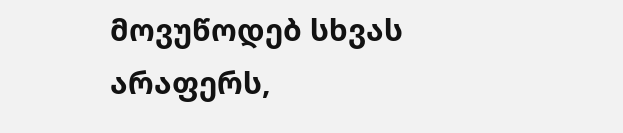მოვუწოდებ სხვას არაფერს,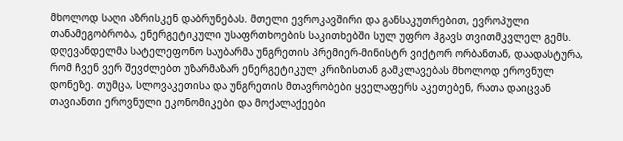მხოლოდ საღი აზრისკენ დაბრუნებას. მთელი ევროკავშირი და განსაკუთრებით, ევროპული თანამეგობრობა, ენერგეტიკული უსაფრთხოების საკითხებში სულ უფრო ჰგავს თვითმკვლელ გემს. დღევანდელმა სატელეფონო საუბარმა უნგრეთის პრემიერ-მინისტრ ვიქტორ ორბანთან, დაადასტურა, რომ ჩვენ ვერ შევძლებთ უზარმაზარ ენერგეტიკულ კრიზისთან გამკლავებას მხოლოდ ეროვნულ დონეზე. თუმცა, სლოვაკეთისა და უნგრეთის მთავრობები ყველაფერს აკეთებენ, რათა დაიცვან თავიანთი ეროვნული ეკონომიკები და მოქალაქეები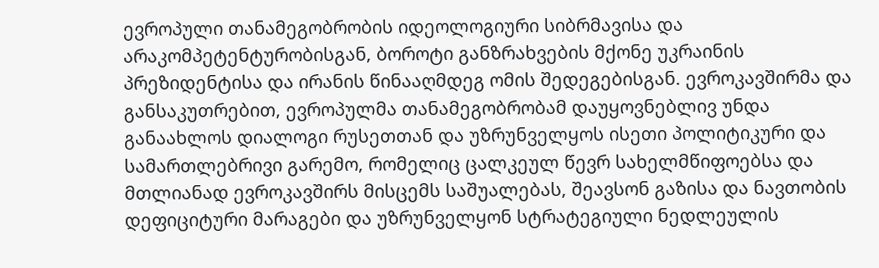ევროპული თანამეგობრობის იდეოლოგიური სიბრმავისა და არაკომპეტენტურობისგან, ბოროტი განზრახვების მქონე უკრაინის პრეზიდენტისა და ირანის წინააღმდეგ ომის შედეგებისგან. ევროკავშირმა და განსაკუთრებით, ევროპულმა თანამეგობრობამ დაუყოვნებლივ უნდა განაახლოს დიალოგი რუსეთთან და უზრუნველყოს ისეთი პოლიტიკური და სამართლებრივი გარემო, რომელიც ცალკეულ წევრ სახელმწიფოებსა და მთლიანად ევროკავშირს მისცემს საშუალებას, შეავსონ გაზისა და ნავთობის დეფიციტური მარაგები და უზრუნველყონ სტრატეგიული ნედლეულის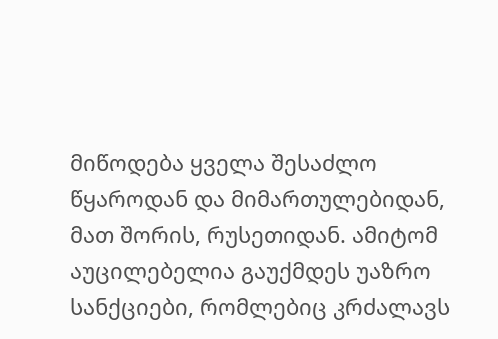მიწოდება ყველა შესაძლო წყაროდან და მიმართულებიდან, მათ შორის, რუსეთიდან. ამიტომ აუცილებელია გაუქმდეს უაზრო სანქციები, რომლებიც კრძალავს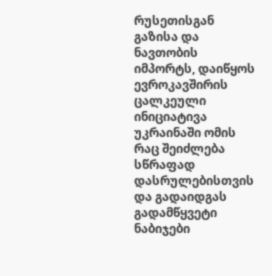რუსეთისგან გაზისა და ნავთობის იმპორტს, დაიწყოს ევროკავშირის ცალკეული ინიციატივა უკრაინაში ომის რაც შეიძლება სწრაფად დასრულებისთვის და გადაიდგას გადამწყვეტი ნაბიჯები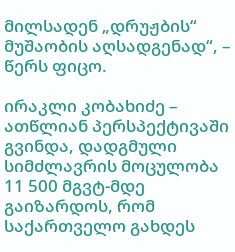მილსადენ „დრუჟბის“ მუშაობის აღსადგენად“, – წერს ფიცო.

ირაკლი კობახიძე – ათწლიან პერსპექტივაში გვინდა, დადგმული სიმძლავრის მოცულობა 11 500 მგვტ-მდე გაიზარდოს, რომ საქართველო გახდეს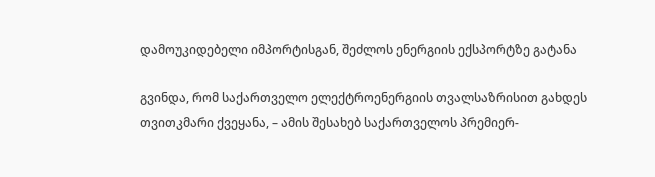დამოუკიდებელი იმპორტისგან, შეძლოს ენერგიის ექსპორტზე გატანა

გვინდა, რომ საქართველო ელექტროენერგიის თვალსაზრისით გახდეს თვითკმარი ქვეყანა, – ამის შესახებ საქართველოს პრემიერ-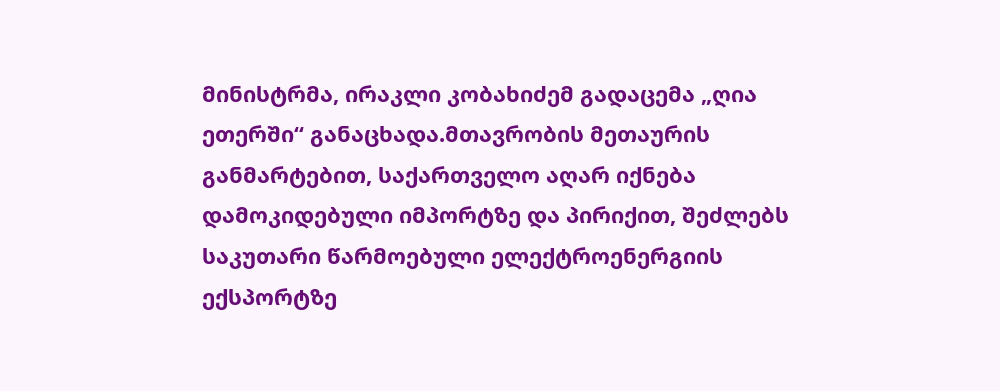მინისტრმა, ირაკლი კობახიძემ გადაცემა „ღია ეთერში“ განაცხადა.მთავრობის მეთაურის განმარტებით, საქართველო აღარ იქნება დამოკიდებული იმპორტზე და პირიქით, შეძლებს საკუთარი წარმოებული ელექტროენერგიის ექსპორტზე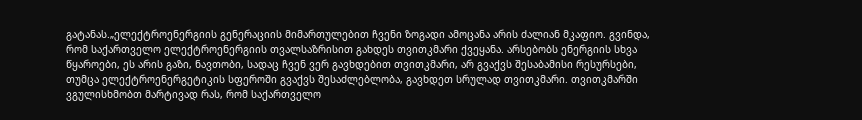გატანას.„ელექტროენერგიის გენერაციის მიმართულებით ჩვენი ზოგადი ამოცანა არის ძალიან მკაფიო. გვინდა, რომ საქართველო ელექტროენერგიის თვალსაზრისით გახდეს თვითკმარი ქვეყანა. არსებობს ენერგიის სხვა წყაროები, ეს არის გაზი, ნავთობი, სადაც ჩვენ ვერ გავხდებით თვითკმარი, არ გვაქვს შესაბამისი რესურსები, თუმცა ელექტროენერგეტიკის სფეროში გვაქვს შესაძლებლობა, გავხდეთ სრულად თვითკმარი. თვითკმარში ვგულისხმობთ მარტივად რას, რომ საქართველო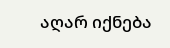აღარ იქნება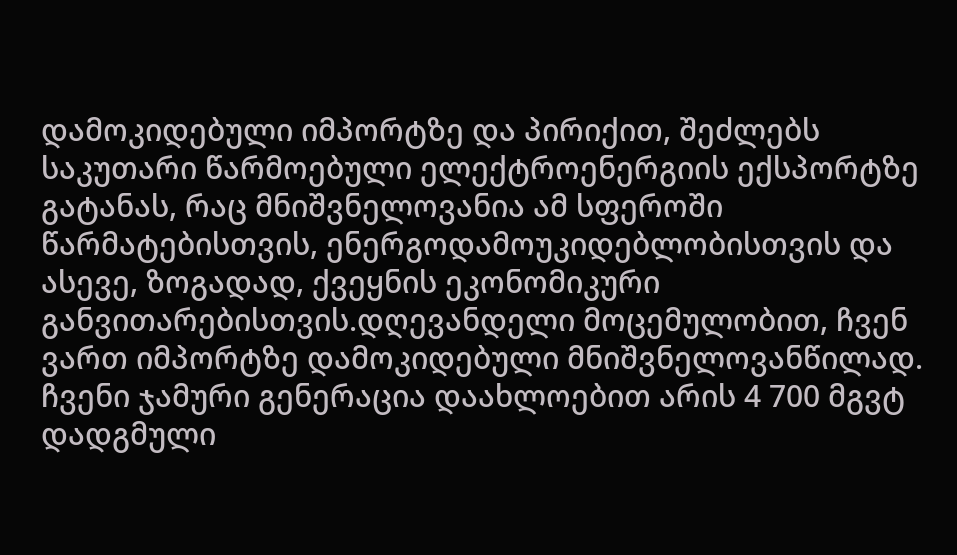დამოკიდებული იმპორტზე და პირიქით, შეძლებს საკუთარი წარმოებული ელექტროენერგიის ექსპორტზე გატანას, რაც მნიშვნელოვანია ამ სფეროში წარმატებისთვის, ენერგოდამოუკიდებლობისთვის და ასევე, ზოგადად, ქვეყნის ეკონომიკური განვითარებისთვის.დღევანდელი მოცემულობით, ჩვენ ვართ იმპორტზე დამოკიდებული მნიშვნელოვანწილად. ჩვენი ჯამური გენერაცია დაახლოებით არის 4 700 მგვტ დადგმული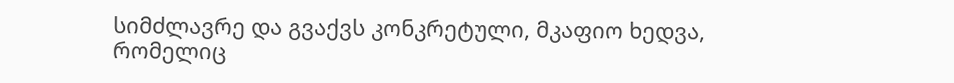სიმძლავრე და გვაქვს კონკრეტული, მკაფიო ხედვა, რომელიც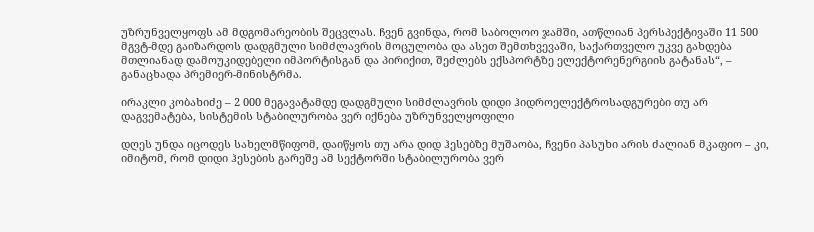უზრუნველყოფს ამ მდგომარეობის შეცვლას. ჩვენ გვინდა, რომ საბოლოო ჯამში, ათწლიან პერსპექტივაში 11 500 მგვტ-მდე გაიზარდოს დადგმული სიმძლავრის მოცულობა და ასეთ შემთხვევაში, საქართველო უკვე გახდება მთლიანად დამოუკიდებელი იმპორტისგან და პირიქით, შეძლებს ექსპორტზე ელექტორენერგიის გატანას“, – განაცხადა პრემიერ-მინისტრმა.

ირაკლი კობახიძე – 2 000 მეგავატამდე დადგმული სიმძლავრის დიდი ჰიდროელექტროსადგურები თუ არ დაგვემატება, სისტემის სტაბილურობა ვერ იქნება უზრუნველყოფილი

დღეს უნდა იცოდეს სახელმწიფომ, დაიწყოს თუ არა დიდ ჰესებზე მუშაობა, ჩვენი პასუხი არის ძალიან მკაფიო – კი, იმიტომ, რომ დიდი ჰესების გარეშე ამ სექტორში სტაბილურობა ვერ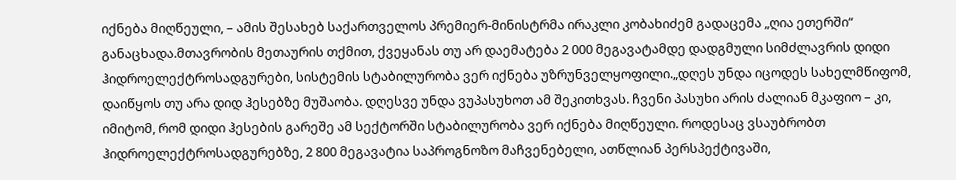იქნება მიღწეული, – ამის შესახებ საქართველოს პრემიერ-მინისტრმა ირაკლი კობახიძემ გადაცემა „ღია ეთერში“ განაცხადა.მთავრობის მეთაურის თქმით, ქვეყანას თუ არ დაემატება 2 000 მეგავატამდე დადგმული სიმძლავრის დიდი ჰიდროელექტროსადგურები, სისტემის სტაბილურობა ვერ იქნება უზრუნველყოფილი.„დღეს უნდა იცოდეს სახელმწიფომ, დაიწყოს თუ არა დიდ ჰესებზე მუშაობა. დღესვე უნდა ვუპასუხოთ ამ შეკითხვას. ჩვენი პასუხი არის ძალიან მკაფიო – კი, იმიტომ, რომ დიდი ჰესების გარეშე ამ სექტორში სტაბილურობა ვერ იქნება მიღწეული. როდესაც ვსაუბრობთ ჰიდროელექტროსადგურებზე, 2 800 მეგავატია საპროგნოზო მაჩვენებელი, ათწლიან პერსპექტივაში,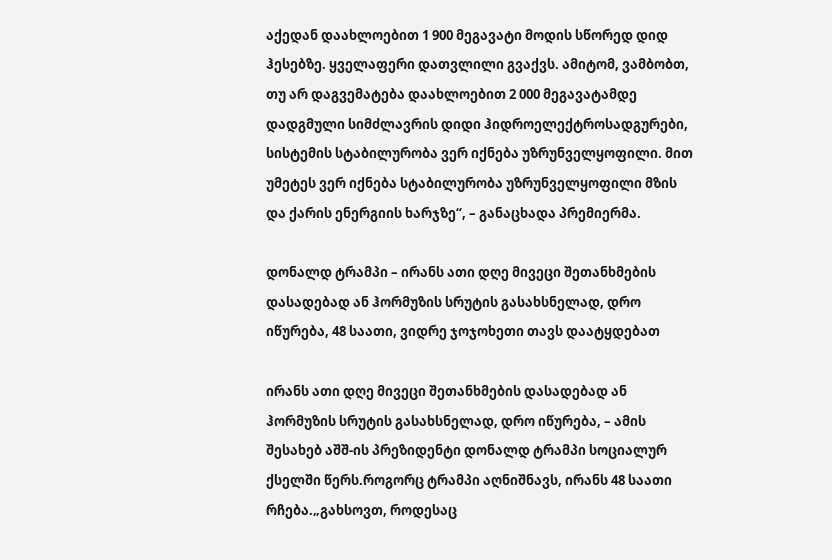აქედან დაახლოებით 1 900 მეგავატი მოდის სწორედ დიდ ჰესებზე. ყველაფერი დათვლილი გვაქვს. ამიტომ, ვამბობთ, თუ არ დაგვემატება დაახლოებით 2 000 მეგავატამდე დადგმული სიმძლავრის დიდი ჰიდროელექტროსადგურები, სისტემის სტაბილურობა ვერ იქნება უზრუნველყოფილი. მით უმეტეს ვერ იქნება სტაბილურობა უზრუნველყოფილი მზის და ქარის ენერგიის ხარჯზე“, – განაცხადა პრემიერმა.

დონალდ ტრამპი – ირანს ათი დღე მივეცი შეთანხმების დასადებად ან ჰორმუზის სრუტის გასახსნელად, დრო იწურება, 48 საათი, ვიდრე ჯოჯოხეთი თავს დაატყდებათ

ირანს ათი დღე მივეცი შეთანხმების დასადებად ან ჰორმუზის სრუტის გასახსნელად, დრო იწურება, – ამის შესახებ აშშ-ის პრეზიდენტი დონალდ ტრამპი სოციალურ ქსელში წერს.როგორც ტრამპი აღნიშნავს, ირანს 48 საათი რჩება.„გახსოვთ, როდესაც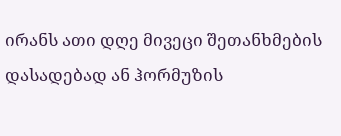ირანს ათი დღე მივეცი შეთანხმების დასადებად ან ჰორმუზის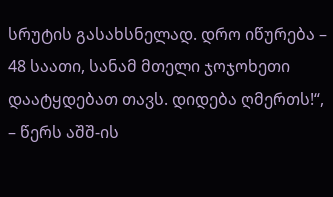სრუტის გასახსნელად. დრო იწურება – 48 საათი, სანამ მთელი ჯოჯოხეთი დაატყდებათ თავს. დიდება ღმერთს!“, – წერს აშშ-ის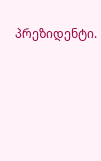პრეზიდენტი.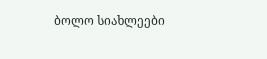ბოლო სიახლეები